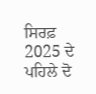ਸਿਰਫ਼ 2025 ਦੇ ਪਹਿਲੇ ਦੋ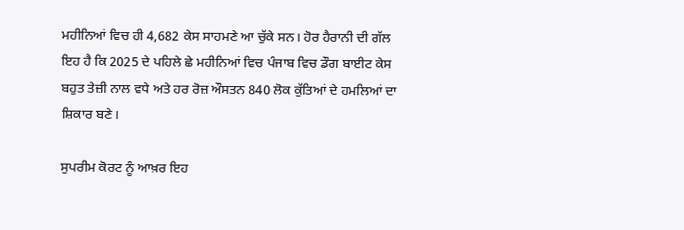ਮਹੀਨਿਆਂ ਵਿਚ ਹੀ 4,682 ਕੇਸ ਸਾਹਮਣੇ ਆ ਚੁੱਕੇ ਸਨ। ਹੋਰ ਹੈਰਾਨੀ ਦੀ ਗੱਲ ਇਹ ਹੈ ਕਿ 2025 ਦੇ ਪਹਿਲੇ ਛੇ ਮਹੀਨਿਆਂ ਵਿਚ ਪੰਜਾਬ ਵਿਚ ਡੌਗ ਬਾਈਟ ਕੇਸ ਬਹੁਤ ਤੇਜ਼ੀ ਨਾਲ ਵਧੇ ਅਤੇ ਹਰ ਰੋਜ਼ ਔਸਤਨ 840 ਲੋਕ ਕੁੱਤਿਆਂ ਦੇ ਹਮਲਿਆਂ ਦਾ ਸ਼ਿਕਾਰ ਬਣੇ।

ਸੁਪਰੀਮ ਕੋਰਟ ਨੂੰ ਆਖ਼ਰ ਇਹ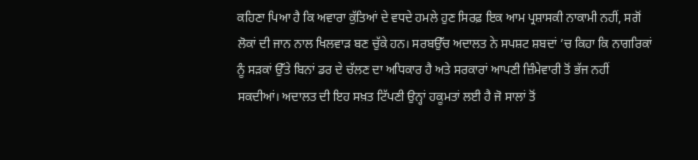ਕਹਿਣਾ ਪਿਆ ਹੈ ਕਿ ਅਵਾਰਾ ਕੁੱਤਿਆਂ ਦੇ ਵਧਦੇ ਹਮਲੇ ਹੁਣ ਸਿਰਫ਼ ਇਕ ਆਮ ਪ੍ਰਸ਼ਾਸਕੀ ਨਾਕਾਮੀ ਨਹੀਂ, ਸਗੋਂ ਲੋਕਾਂ ਦੀ ਜਾਨ ਨਾਲ ਖਿਲਵਾੜ ਬਣ ਚੁੱਕੇ ਹਨ। ਸਰਬਉੱਚ ਅਦਾਲਤ ਨੇ ਸਪਸ਼ਟ ਸ਼ਬਦਾਂ ’ਚ ਕਿਹਾ ਕਿ ਨਾਗਰਿਕਾਂ ਨੂੰ ਸੜਕਾਂ ਉੱਤੇ ਬਿਨਾਂ ਡਰ ਦੇ ਚੱਲਣ ਦਾ ਅਧਿਕਾਰ ਹੈ ਅਤੇ ਸਰਕਾਰਾਂ ਆਪਣੀ ਜ਼ਿੰਮੇਵਾਰੀ ਤੋਂ ਭੱਜ ਨਹੀਂ ਸਕਦੀਆਂ। ਅਦਾਲਤ ਦੀ ਇਹ ਸਖ਼ਤ ਟਿੱਪਣੀ ਉਨ੍ਹਾਂ ਹਕੂਮਤਾਂ ਲਈ ਹੈ ਜੋ ਸਾਲਾਂ ਤੋਂ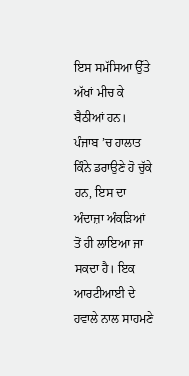ਇਸ ਸਮੱਸਿਆ ਉੱਤੇ ਅੱਖਾਂ ਮੀਚ ਕੇ ਬੈਠੀਆਂ ਹਨ। ਪੰਜਾਬ ’ਚ ਹਾਲਾਤ ਕਿੰਨੇ ਡਰਾਉਣੇ ਹੋ ਚੁੱਕੇ ਹਨ, ਇਸ ਦਾ ਅੰਦਾਜ਼ਾ ਅੰਕੜਿਆਂ ਤੋਂ ਹੀ ਲਾਇਆ ਜਾ ਸਕਦਾ ਹੈ। ਇਕ ਆਰਟੀਆਈ ਦੇ ਹਵਾਲੇ ਨਾਲ ਸਾਹਮਣੇ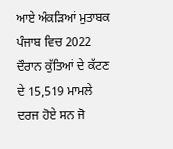ਆਏ ਅੰਕੜਿਆਂ ਮੁਤਾਬਕ ਪੰਜਾਬ ਵਿਚ 2022 ਦੌਰਾਨ ਕੁੱਤਿਆਂ ਦੇ ਕੱਟਣ ਦੇ 15,519 ਮਾਮਲੇ ਦਰਜ ਹੋਏ ਸਨ ਜੋ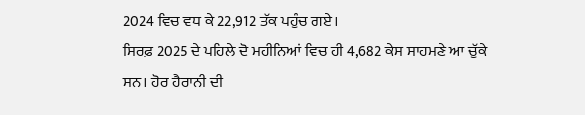2024 ਵਿਚ ਵਧ ਕੇ 22,912 ਤੱਕ ਪਹੁੰਚ ਗਏ।
ਸਿਰਫ਼ 2025 ਦੇ ਪਹਿਲੇ ਦੋ ਮਹੀਨਿਆਂ ਵਿਚ ਹੀ 4,682 ਕੇਸ ਸਾਹਮਣੇ ਆ ਚੁੱਕੇ ਸਨ। ਹੋਰ ਹੈਰਾਨੀ ਦੀ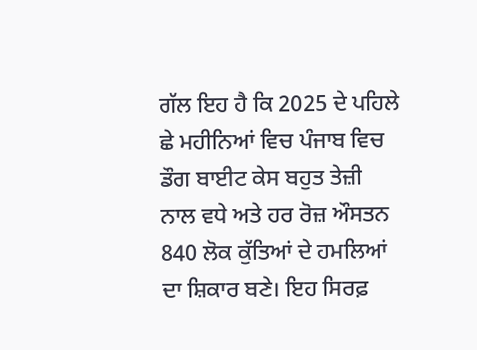ਗੱਲ ਇਹ ਹੈ ਕਿ 2025 ਦੇ ਪਹਿਲੇ ਛੇ ਮਹੀਨਿਆਂ ਵਿਚ ਪੰਜਾਬ ਵਿਚ ਡੌਗ ਬਾਈਟ ਕੇਸ ਬਹੁਤ ਤੇਜ਼ੀ ਨਾਲ ਵਧੇ ਅਤੇ ਹਰ ਰੋਜ਼ ਔਸਤਨ 840 ਲੋਕ ਕੁੱਤਿਆਂ ਦੇ ਹਮਲਿਆਂ ਦਾ ਸ਼ਿਕਾਰ ਬਣੇ। ਇਹ ਸਿਰਫ਼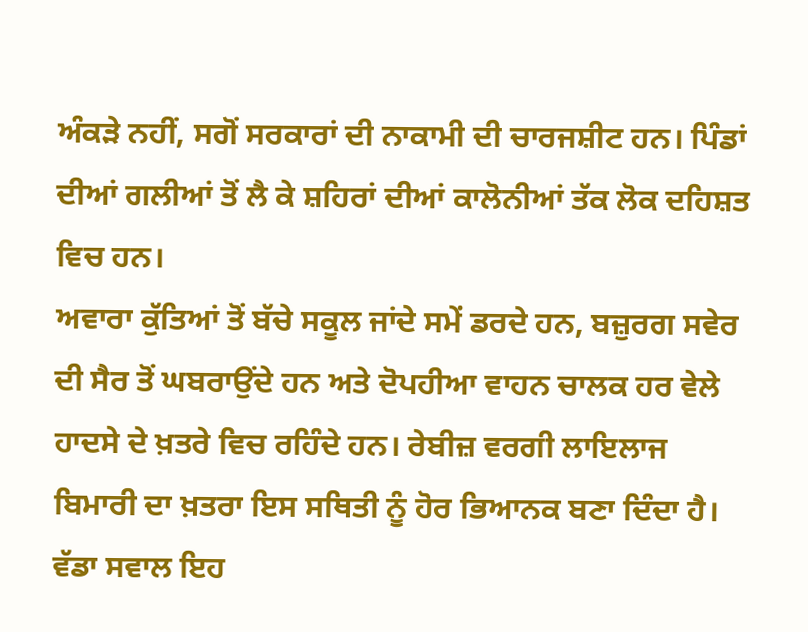ਅੰਕੜੇ ਨਹੀਂ, ਸਗੋਂ ਸਰਕਾਰਾਂ ਦੀ ਨਾਕਾਮੀ ਦੀ ਚਾਰਜਸ਼ੀਟ ਹਨ। ਪਿੰਡਾਂ ਦੀਆਂ ਗਲੀਆਂ ਤੋਂ ਲੈ ਕੇ ਸ਼ਹਿਰਾਂ ਦੀਆਂ ਕਾਲੋਨੀਆਂ ਤੱਕ ਲੋਕ ਦਹਿਸ਼ਤ ਵਿਚ ਹਨ।
ਅਵਾਰਾ ਕੁੱਤਿਆਂ ਤੋਂ ਬੱਚੇ ਸਕੂਲ ਜਾਂਦੇ ਸਮੇਂ ਡਰਦੇ ਹਨ, ਬਜ਼ੁਰਗ ਸਵੇਰ ਦੀ ਸੈਰ ਤੋਂ ਘਬਰਾਉਂਦੇ ਹਨ ਅਤੇ ਦੋਪਹੀਆ ਵਾਹਨ ਚਾਲਕ ਹਰ ਵੇਲੇ ਹਾਦਸੇ ਦੇ ਖ਼ਤਰੇ ਵਿਚ ਰਹਿੰਦੇ ਹਨ। ਰੇਬੀਜ਼ ਵਰਗੀ ਲਾਇਲਾਜ ਬਿਮਾਰੀ ਦਾ ਖ਼ਤਰਾ ਇਸ ਸਥਿਤੀ ਨੂੰ ਹੋਰ ਭਿਆਨਕ ਬਣਾ ਦਿੰਦਾ ਹੈ। ਵੱਡਾ ਸਵਾਲ ਇਹ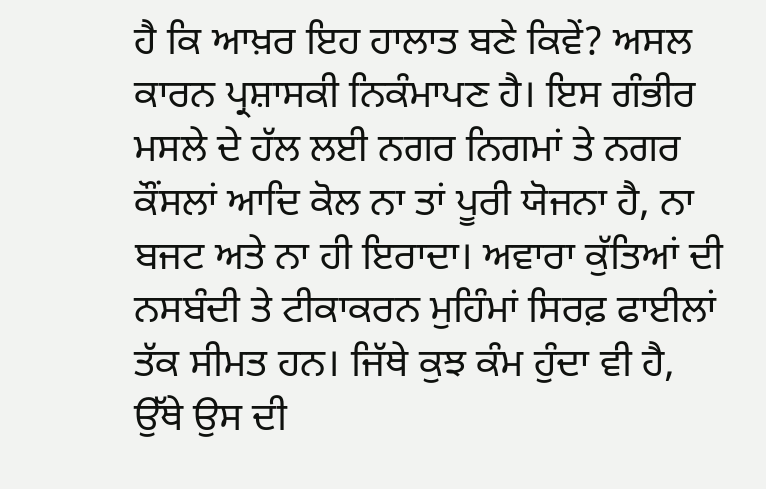ਹੈ ਕਿ ਆਖ਼ਰ ਇਹ ਹਾਲਾਤ ਬਣੇ ਕਿਵੇਂ? ਅਸਲ ਕਾਰਨ ਪ੍ਰਸ਼ਾਸਕੀ ਨਿਕੰਮਾਪਣ ਹੈ। ਇਸ ਗੰਭੀਰ ਮਸਲੇ ਦੇ ਹੱਲ ਲਈ ਨਗਰ ਨਿਗਮਾਂ ਤੇ ਨਗਰ ਕੌਂਸਲਾਂ ਆਦਿ ਕੋਲ ਨਾ ਤਾਂ ਪੂਰੀ ਯੋਜਨਾ ਹੈ, ਨਾ ਬਜਟ ਅਤੇ ਨਾ ਹੀ ਇਰਾਦਾ। ਅਵਾਰਾ ਕੁੱਤਿਆਂ ਦੀ ਨਸਬੰਦੀ ਤੇ ਟੀਕਾਕਰਨ ਮੁਹਿੰਮਾਂ ਸਿਰਫ਼ ਫਾਈਲਾਂ ਤੱਕ ਸੀਮਤ ਹਨ। ਜਿੱਥੇ ਕੁਝ ਕੰਮ ਹੁੰਦਾ ਵੀ ਹੈ, ਉੱਥੇ ਉਸ ਦੀ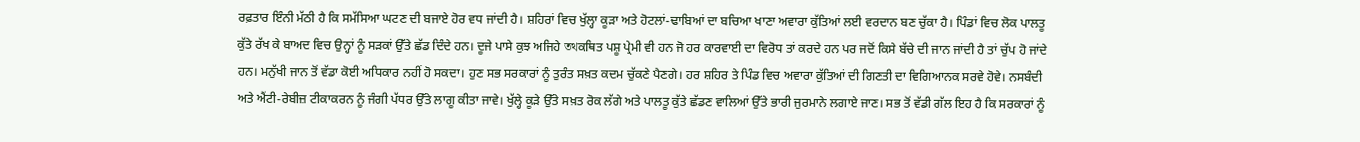ਰਫ਼ਤਾਰ ਇੰਨੀ ਮੱਠੀ ਹੈ ਕਿ ਸਮੱਸਿਆ ਘਟਣ ਦੀ ਬਜਾਏ ਹੋਰ ਵਧ ਜਾਂਦੀ ਹੈ। ਸ਼ਹਿਰਾਂ ਵਿਚ ਖੁੱਲ੍ਹਾ ਕੂੜਾ ਅਤੇ ਹੋਟਲਾਂ-ਢਾਬਿਆਂ ਦਾ ਬਚਿਆ ਖਾਣਾ ਅਵਾਰਾ ਕੁੱਤਿਆਂ ਲਈ ਵਰਦਾਨ ਬਣ ਚੁੱਕਾ ਹੈ। ਪਿੰਡਾਂ ਵਿਚ ਲੋਕ ਪਾਲਤੂ ਕੁੱਤੇ ਰੱਖ ਕੇ ਬਾਅਦ ਵਿਚ ਉਨ੍ਹਾਂ ਨੂੰ ਸੜਕਾਂ ਉੱਤੇ ਛੱਡ ਦਿੰਦੇ ਹਨ। ਦੂਜੇ ਪਾਸੇ ਕੁਝ ਅਜਿਹੇ তথਕਥਿਤ ਪਸ਼ੂ ਪ੍ਰੇਮੀ ਵੀ ਹਨ ਜੋ ਹਰ ਕਾਰਵਾਈ ਦਾ ਵਿਰੋਧ ਤਾਂ ਕਰਦੇ ਹਨ ਪਰ ਜਦੋਂ ਕਿਸੇ ਬੱਚੇ ਦੀ ਜਾਨ ਜਾਂਦੀ ਹੈ ਤਾਂ ਚੁੱਪ ਹੋ ਜਾਂਦੇ ਹਨ। ਮਨੁੱਖੀ ਜਾਨ ਤੋਂ ਵੱਡਾ ਕੋਈ ਅਧਿਕਾਰ ਨਹੀਂ ਹੋ ਸਕਦਾ। ਹੁਣ ਸਭ ਸਰਕਾਰਾਂ ਨੂੰ ਤੁਰੰਤ ਸਖ਼ਤ ਕਦਮ ਚੁੱਕਣੇ ਪੈਣਗੇ। ਹਰ ਸ਼ਹਿਰ ਤੇ ਪਿੰਡ ਵਿਚ ਅਵਾਰਾ ਕੁੱਤਿਆਂ ਦੀ ਗਿਣਤੀ ਦਾ ਵਿਗਿਆਨਕ ਸਰਵੇ ਹੋਵੇ। ਨਸਬੰਦੀ ਅਤੇ ਐਂਟੀ-ਰੇਬੀਜ਼ ਟੀਕਾਕਰਨ ਨੂੰ ਜੰਗੀ ਪੱਧਰ ਉੱਤੇ ਲਾਗੂ ਕੀਤਾ ਜਾਵੇ। ਖੁੱਲ੍ਹੇ ਕੂੜੇ ਉੱਤੇ ਸਖ਼ਤ ਰੋਕ ਲੱਗੇ ਅਤੇ ਪਾਲਤੂ ਕੁੱਤੇ ਛੱਡਣ ਵਾਲਿਆਂ ਉੱਤੇ ਭਾਰੀ ਜੁਰਮਾਨੇ ਲਗਾਏ ਜਾਣ। ਸਭ ਤੋਂ ਵੱਡੀ ਗੱਲ ਇਹ ਹੈ ਕਿ ਸਰਕਾਰਾਂ ਨੂੰ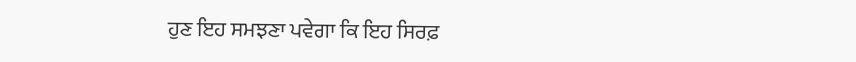ਹੁਣ ਇਹ ਸਮਝਣਾ ਪਵੇਗਾ ਕਿ ਇਹ ਸਿਰਫ਼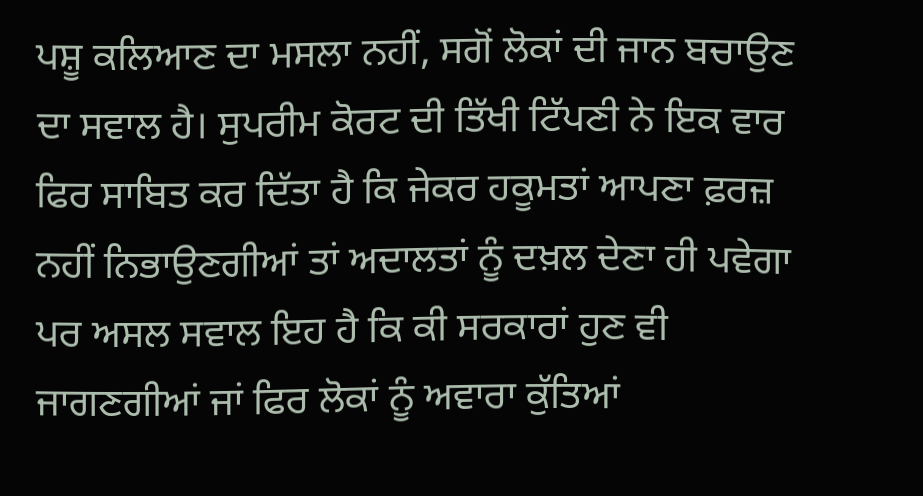ਪਸ਼ੂ ਕਲਿਆਣ ਦਾ ਮਸਲਾ ਨਹੀਂ, ਸਗੋਂ ਲੋਕਾਂ ਦੀ ਜਾਨ ਬਚਾਉਣ ਦਾ ਸਵਾਲ ਹੈ। ਸੁਪਰੀਮ ਕੋਰਟ ਦੀ ਤਿੱਖੀ ਟਿੱਪਣੀ ਨੇ ਇਕ ਵਾਰ ਫਿਰ ਸਾਬਿਤ ਕਰ ਦਿੱਤਾ ਹੈ ਕਿ ਜੇਕਰ ਹਕੂਮਤਾਂ ਆਪਣਾ ਫ਼ਰਜ਼ ਨਹੀਂ ਨਿਭਾਉਣਗੀਆਂ ਤਾਂ ਅਦਾਲਤਾਂ ਨੂੰ ਦਖ਼ਲ ਦੇਣਾ ਹੀ ਪਵੇਗਾ ਪਰ ਅਸਲ ਸਵਾਲ ਇਹ ਹੈ ਕਿ ਕੀ ਸਰਕਾਰਾਂ ਹੁਣ ਵੀ ਜਾਗਣਗੀਆਂ ਜਾਂ ਫਿਰ ਲੋਕਾਂ ਨੂੰ ਅਵਾਰਾ ਕੁੱਤਿਆਂ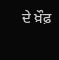ਦੇ ਖ਼ੌਫ਼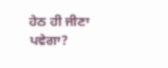ਹੇਠ ਹੀ ਜੀਣਾ ਪਵੇਗਾ?